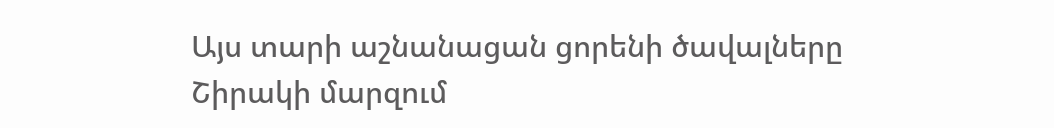Այս տարի աշնանացան ցորենի ծավալները Շիրակի մարզում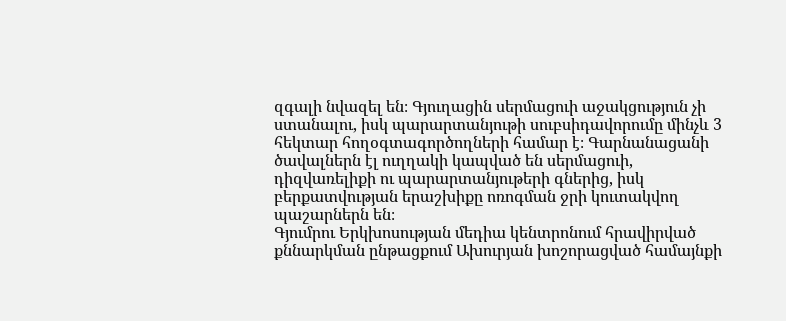զգալի նվազել են։ Գյուղացին սերմացուի աջակցություն չի ստանալու, իսկ պարարտանյութի սուբսիդավորումը մինչև 3 հեկտար հողօգտագործողների համար է։ Գարնանացանի ծավալներն էլ ուղղակի կապված են սերմացուի, դիզվառելիքի ու պարարտանյութերի գներից, իսկ բերքատվության երաշխիքը ոռոգման ջրի կուտակվող պաշարներն են։
Գյումրու Երկխոսության մեդիա կենտրոնում հրավիրված քննարկման ընթացքում Ախուրյան խոշորացված համայնքի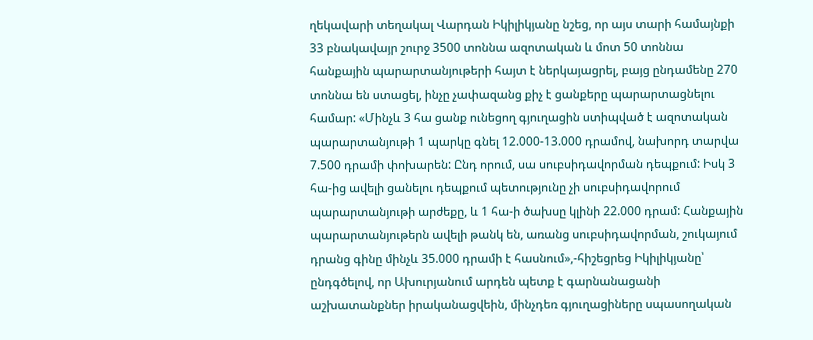ղեկավարի տեղակալ Վարդան Իկիլիկյանը նշեց, որ այս տարի համայնքի 33 բնակավայր շուրջ 3500 տոննա ազոտական և մոտ 50 տոննա հանքային պարարտանյութերի հայտ է ներկայացրել, բայց ընդամենը 270 տոննա են ստացել, ինչը չափազանց քիչ է ցանքերը պարարտացնելու համար: «Մինչև 3 հա ցանք ունեցող գյուղացին ստիպված է ազոտական պարարտանյութի 1 պարկը գնել 12.000-13.000 դրամով, նախորդ տարվա 7.500 դրամի փոխարեն: Ընդ որում, սա սուբսիդավորման դեպքում: Իսկ 3 հա-ից ավելի ցանելու դեպքում պետությունը չի սուբսիդավորում պարարտանյութի արժեքը, և 1 հա-ի ծախսը կլինի 22.000 դրամ: Հանքային պարարտանյութերն ավելի թանկ են, առանց սուբսիդավորման, շուկայում դրանց գինը մինչև 35.000 դրամի է հասնում»,-հիշեցրեց Իկիլիկյանը՝ ընդգծելով, որ Ախուրյանում արդեն պետք է գարնանացանի աշխատանքներ իրականացվեին, մինչդեռ գյուղացիները սպասողական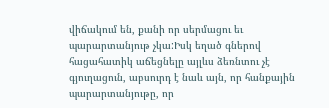վիճակում են, քանի որ սերմացու եւ պարարտանյութ չկա:Իսկ եղած գներով հացահատիկ աճեցնելը այլևս ձեռնտու չէ գյուղացուն, աբսուրդ է նաև այն, որ հանքային պարարտանյութը, որ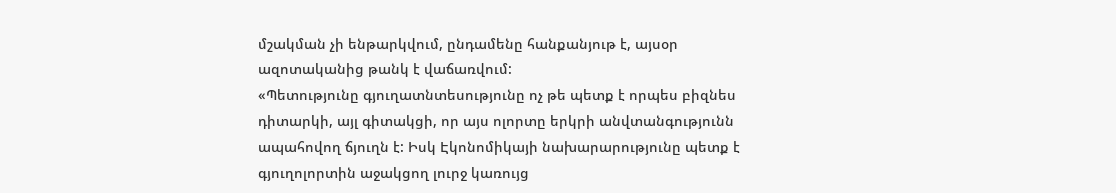մշակման չի ենթարկվում, ընդամենը հանքանյութ է, այսօր ազոտականից թանկ է վաճառվում:
«Պետությունը գյուղատնտեսությունը ոչ թե պետք է որպես բիզնես դիտարկի, այլ գիտակցի, որ այս ոլորտը երկրի անվտանգությունն ապահովող ճյուղն է: Իսկ Էկոնոմիկայի նախարարությունը պետք է գյուղոլորտին աջակցող լուրջ կառույց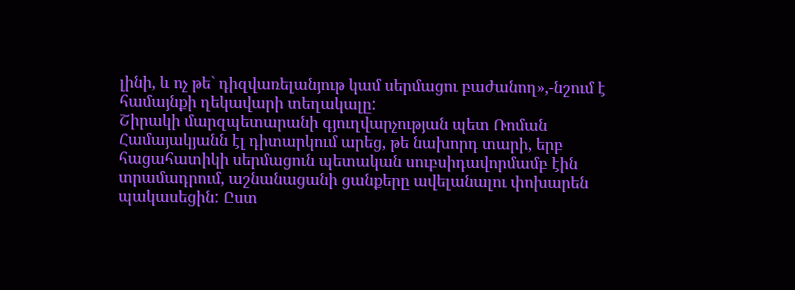լինի, և ոչ թե` դիզվառելանյութ կամ սերմացու բաժանող»,-նշում է համայնքի ղեկավարի տեղակալը:
Շիրակի մարզպետարանի գյուղվարչության պետ Ռոման Համայակյանն էլ դիտարկում արեց, թե նախորդ տարի, երբ հացահատիկի սերմացուն պետական սուբսիդավորմամբ էին տրամադրում, աշնանացանի ցանքերը ավելանալու փոխարեն պակասեցին: Ըստ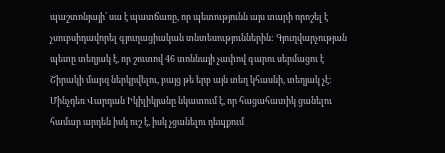պաշտոնյայի՝ սա է պատճառը, որ պետությունն այս տարի որոշել է չսուբսիդավորել գյուղացիական տնտեսություններին: Գյուղվարչության պետը տեղյակ է, որ շուտով 46 տոննայի չափով գարու սերմացու է Շիրակի մարզ ներկրվելու, բայց թե երբ այն տեղ կհասնի, տեղյակ չէ: Մինչդեռ Վարդան Իկիլիկյանը նկատում է, որ հացահատիկ ցանելու համար արդեն իսկ ուշ է, իսկ չցանելու դեպքում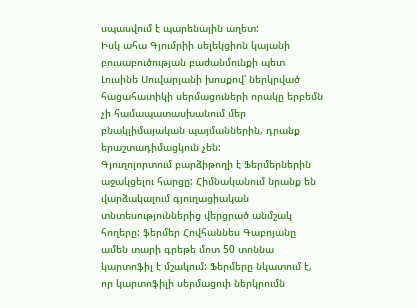սպասվում է պարենային աղետ:
Իսկ ահա Գյումրիի սելեկցիոն կայանի բուսաբուծության բաժանմունքի պետ Լուսինե Սուվարյանի խոսքով՝ ներկրված հացահատիկի սերմացուների որակը երբեմն չի համապատասխանում մեր բնակլիմայական պայմաններին, դրանք երաշտադիմացկուն չեն:
Գյուղոլորտում բարձիթողի է Ֆերմերներին աջակցելու հարցը: Հիմնականում նրանք են վարձակալում գյուղացիական տնտեսություններից վերցրած անմշակ հողերը: ֆերմեր Հովհաննես Գաբոյանը ամեն տարի գրեթե մոտ 50 տոննա կարտոֆիլ է մշակում: Ֆերմերը նկատում է, որ կարտոֆիլի սերմացուի ներկրումն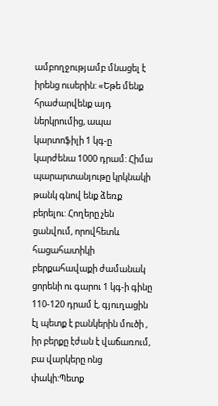ամբողջությամբ մնացել է իրենց ուսերին: «Եթե մենք հրաժարվենք այդ ներկրումից, ապա կարտոֆիլի 1 կգ-ը կարժենա 1000 դրամ: Հիմա պարարտանյութը կրկնակի թանկ գնով ենք ձեռք բերելու: Հողերը չեն ցանվում, որովհետև հացահատիկի բերքահավաքի ժամանակ ցորենի ու գարու 1 կգ-ի գինը 110-120 դրամ է, գյուղացին էլ պետք է բանկերին մուծի , իր բերքը էժան է վաճառում, բա վարկերը ոնց փակի:Պետք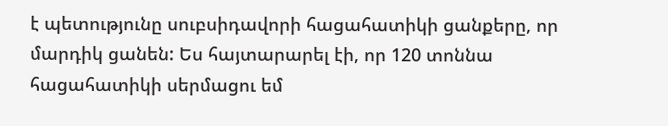է պետությունը սուբսիդավորի հացահատիկի ցանքերը, որ մարդիկ ցանեն: Ես հայտարարել էի, որ 120 տոննա հացահատիկի սերմացու եմ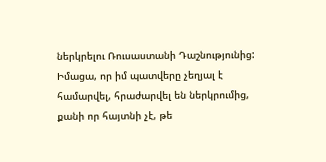ներկրելու Ռուսաստանի Դաշնությունից: Իմացա, որ իմ պատվերը չեղյալ է համարվել, հրաժարվել են ներկրումից, քանի որ հայտնի չէ, թե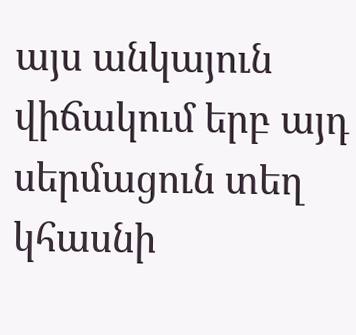այս անկայուն վիճակում երբ այդ սերմացուն տեղ կհասնի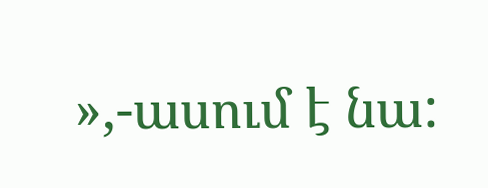»,-ասում է նա: